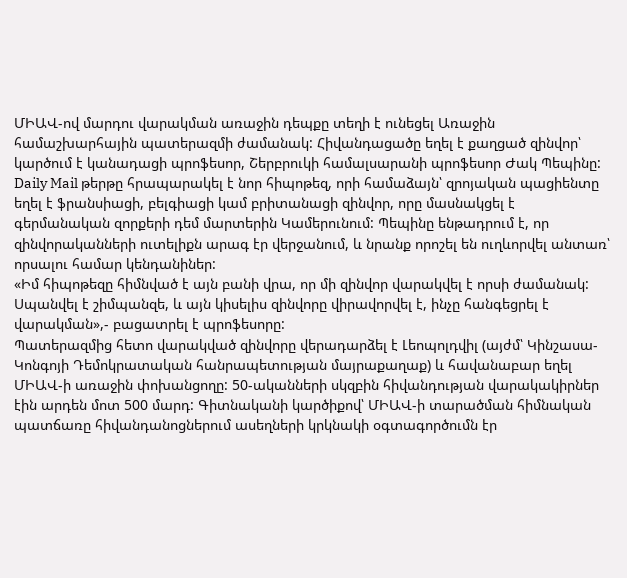ՄԻԱՎ-ով մարդու վարակման առաջին դեպքը տեղի է ունեցել Առաջին համաշխարհային պատերազմի ժամանակ: Հիվանդացածը եղել է քաղցած զինվոր՝ կարծում է կանադացի պրոֆեսոր, Շերբրուկի համալսարանի պրոֆեսոր Ժակ Պեպինը:
Daily Mail թերթը հրապարակել է նոր հիպոթեզ, որի համաձայն՝ զրոյական պացիենտը եղել է ֆրանսիացի, բելգիացի կամ բրիտանացի զինվոր, որը մասնակցել է գերմանական զորքերի դեմ մարտերին Կամերունում: Պեպինը ենթադրում է, որ զինվորականների ուտելիքն արագ էր վերջանում, և նրանք որոշել են ուղևորվել անտառ՝ որսալու համար կենդանիներ:
«Իմ հիպոթեզը հիմնված է այն բանի վրա, որ մի զինվոր վարակվել է որսի ժամանակ: Սպանվել է շիմպանզե, և այն կիսելիս զինվորը վիրավորվել է, ինչը հանգեցրել է վարակման»,- բացատրել է պրոֆեսորը:
Պատերազմից հետո վարակված զինվորը վերադարձել է Լեոպոլդվիլ (այժմ՝ Կինշասա-Կոնգոյի Դեմոկրատական հանրապետության մայրաքաղաք) և հավանաբար եղել ՄԻԱՎ-ի առաջին փոխանցողը: 50-ականների սկզբին հիվանդության վարակակիրներ էին արդեն մոտ 500 մարդ: Գիտնականի կարծիքով՝ ՄԻԱՎ-ի տարածման հիմնական պատճառը հիվանդանոցներում ասեղների կրկնակի օգտագործումն էր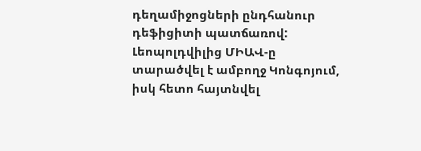դեղամիջոցների ընդհանուր դեֆիցիտի պատճառով:
Լեոպոլդվիլից ՄԻԱՎ-ը տարածվել է ամբողջ Կոնգոյում, իսկ հետո հայտնվել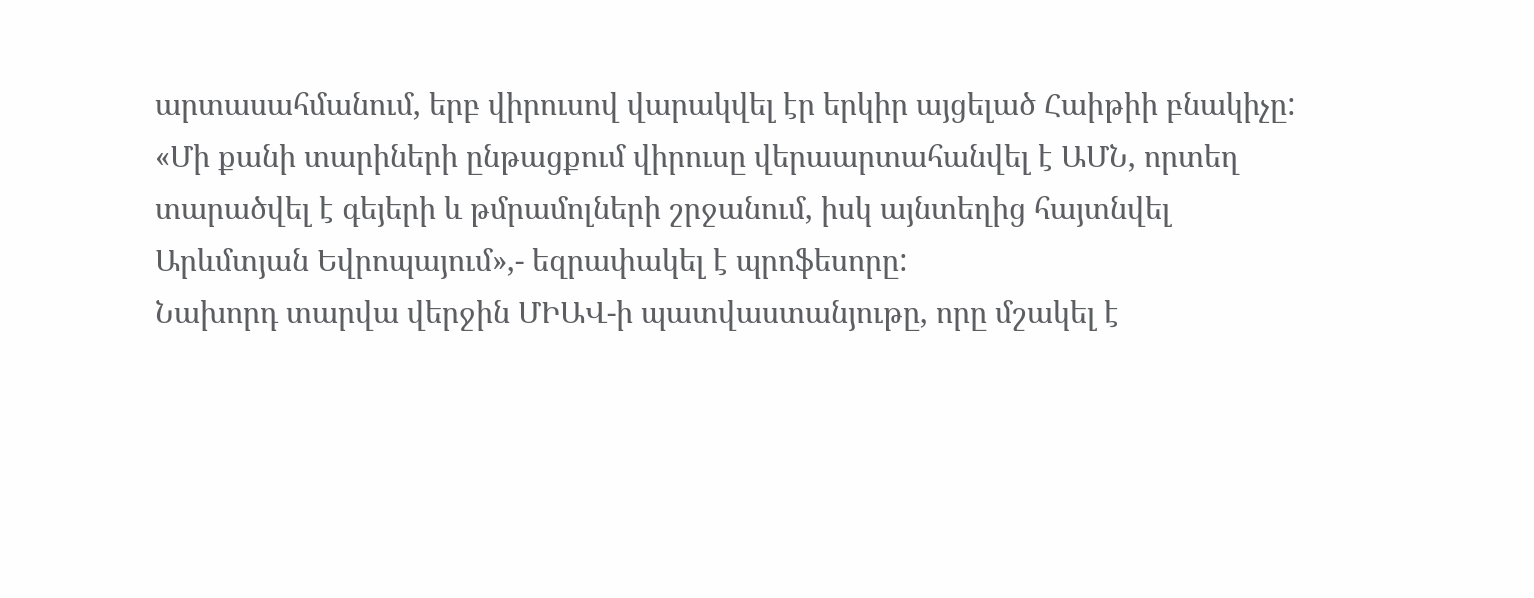արտասահմանում, երբ վիրուսով վարակվել էր երկիր այցելած Հաիթիի բնակիչը:
«Մի քանի տարիների ընթացքում վիրուսը վերաարտահանվել է ԱՄՆ, որտեղ տարածվել է գեյերի և թմրամոլների շրջանում, իսկ այնտեղից հայտնվել Արևմտյան Եվրոպայում»,- եզրափակել է պրոֆեսորը:
Նախորդ տարվա վերջին ՄԻԱՎ-ի պատվաստանյութը, որը մշակել է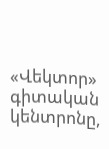«Վեկտոր» գիտական կենտրոնը,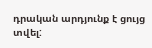դրական արդյունք է ցույց տվել: